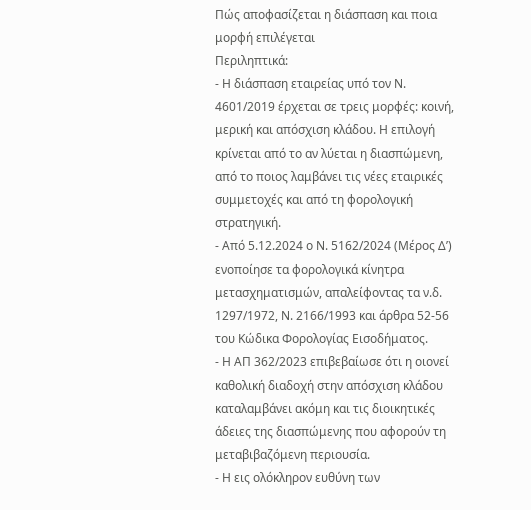Πώς αποφασίζεται η διάσπαση και ποια μορφή επιλέγεται
Περιληπτικά:
- Η διάσπαση εταιρείας υπό τον Ν. 4601/2019 έρχεται σε τρεις μορφές: κοινή, μερική και απόσχιση κλάδου. Η επιλογή κρίνεται από το αν λύεται η διασπώμενη, από το ποιος λαμβάνει τις νέες εταιρικές συμμετοχές και από τη φορολογική στρατηγική.
- Από 5.12.2024 ο Ν. 5162/2024 (Μέρος Δ’) ενοποίησε τα φορολογικά κίνητρα μετασχηματισμών, απαλείφοντας τα ν.δ. 1297/1972, Ν. 2166/1993 και άρθρα 52-56 του Κώδικα Φορολογίας Εισοδήματος.
- Η ΑΠ 362/2023 επιβεβαίωσε ότι η οιονεί καθολική διαδοχή στην απόσχιση κλάδου καταλαμβάνει ακόμη και τις διοικητικές άδειες της διασπώμενης που αφορούν τη μεταβιβαζόμενη περιουσία.
- Η εις ολόκληρον ευθύνη των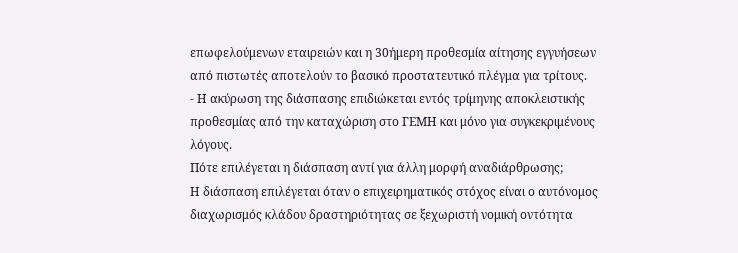επωφελούμενων εταιρειών και η 30ήμερη προθεσμία αίτησης εγγυήσεων από πιστωτές αποτελούν το βασικό προστατευτικό πλέγμα για τρίτους.
- Η ακύρωση της διάσπασης επιδιώκεται εντός τρίμηνης αποκλειστικής προθεσμίας από την καταχώριση στο ΓΕΜΗ και μόνο για συγκεκριμένους λόγους.
Πότε επιλέγεται η διάσπαση αντί για άλλη μορφή αναδιάρθρωσης;
Η διάσπαση επιλέγεται όταν ο επιχειρηματικός στόχος είναι ο αυτόνομος διαχωρισμός κλάδου δραστηριότητας σε ξεχωριστή νομική οντότητα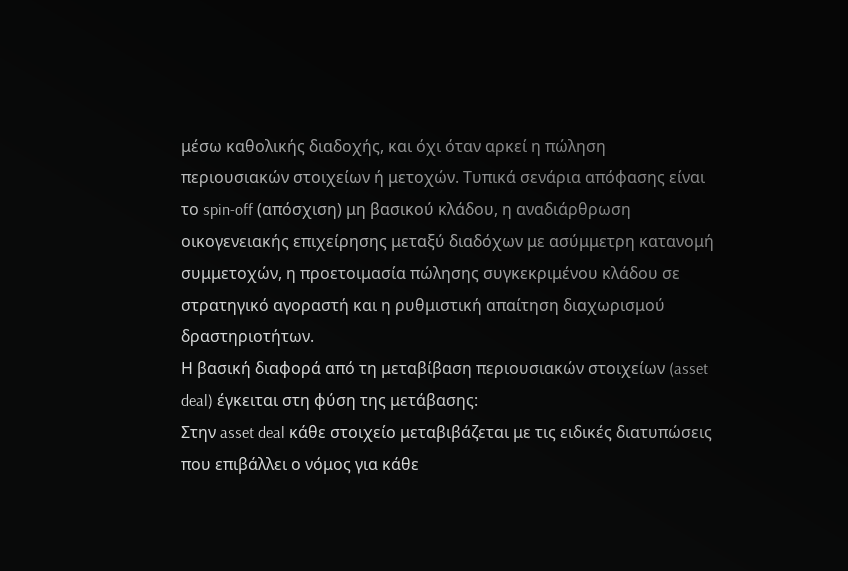μέσω καθολικής διαδοχής, και όχι όταν αρκεί η πώληση περιουσιακών στοιχείων ή μετοχών. Τυπικά σενάρια απόφασης είναι το spin-off (απόσχιση) μη βασικού κλάδου, η αναδιάρθρωση οικογενειακής επιχείρησης μεταξύ διαδόχων με ασύμμετρη κατανομή συμμετοχών, η προετοιμασία πώλησης συγκεκριμένου κλάδου σε στρατηγικό αγοραστή και η ρυθμιστική απαίτηση διαχωρισμού δραστηριοτήτων.
Η βασική διαφορά από τη μεταβίβαση περιουσιακών στοιχείων (asset deal) έγκειται στη φύση της μετάβασης:
Στην asset deal κάθε στοιχείο μεταβιβάζεται με τις ειδικές διατυπώσεις που επιβάλλει ο νόμος για κάθε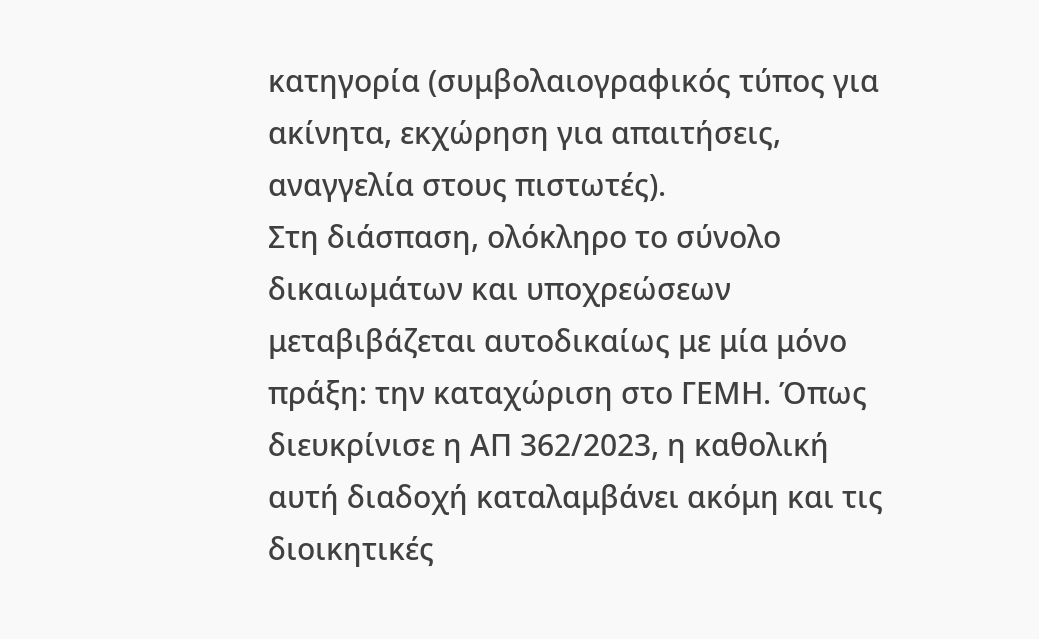κατηγορία (συμβολαιογραφικός τύπος για ακίνητα, εκχώρηση για απαιτήσεις, αναγγελία στους πιστωτές).
Στη διάσπαση, ολόκληρο το σύνολο δικαιωμάτων και υποχρεώσεων μεταβιβάζεται αυτοδικαίως με μία μόνο πράξη: την καταχώριση στο ΓΕΜΗ. Όπως διευκρίνισε η ΑΠ 362/2023, η καθολική αυτή διαδοχή καταλαμβάνει ακόμη και τις διοικητικές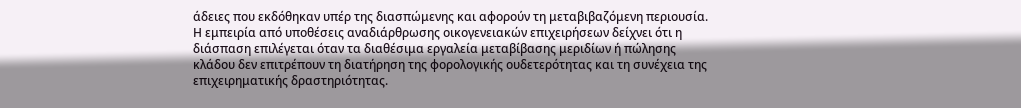άδειες που εκδόθηκαν υπέρ της διασπώμενης και αφορούν τη μεταβιβαζόμενη περιουσία.
Η εμπειρία από υποθέσεις αναδιάρθρωσης οικογενειακών επιχειρήσεων δείχνει ότι η διάσπαση επιλέγεται όταν τα διαθέσιμα εργαλεία μεταβίβασης μεριδίων ή πώλησης κλάδου δεν επιτρέπουν τη διατήρηση της φορολογικής ουδετερότητας και τη συνέχεια της επιχειρηματικής δραστηριότητας.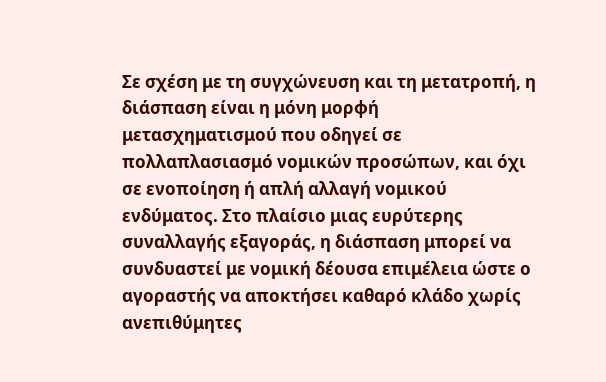Σε σχέση με τη συγχώνευση και τη μετατροπή, η διάσπαση είναι η μόνη μορφή μετασχηματισμού που οδηγεί σε πολλαπλασιασμό νομικών προσώπων, και όχι σε ενοποίηση ή απλή αλλαγή νομικού ενδύματος. Στο πλαίσιο μιας ευρύτερης συναλλαγής εξαγοράς, η διάσπαση μπορεί να συνδυαστεί με νομική δέουσα επιμέλεια ώστε ο αγοραστής να αποκτήσει καθαρό κλάδο χωρίς ανεπιθύμητες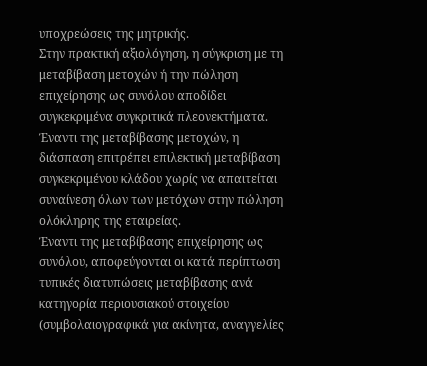υποχρεώσεις της μητρικής.
Στην πρακτική αξιολόγηση, η σύγκριση με τη μεταβίβαση μετοχών ή την πώληση επιχείρησης ως συνόλου αποδίδει συγκεκριμένα συγκριτικά πλεονεκτήματα. Έναντι της μεταβίβασης μετοχών, η διάσπαση επιτρέπει επιλεκτική μεταβίβαση συγκεκριμένου κλάδου χωρίς να απαιτείται συναίνεση όλων των μετόχων στην πώληση ολόκληρης της εταιρείας.
Έναντι της μεταβίβασης επιχείρησης ως συνόλου, αποφεύγονται οι κατά περίπτωση τυπικές διατυπώσεις μεταβίβασης ανά κατηγορία περιουσιακού στοιχείου (συμβολαιογραφικά για ακίνητα, αναγγελίες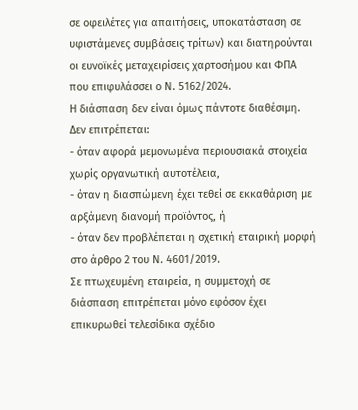σε οφειλέτες για απαιτήσεις, υποκατάσταση σε υφιστάμενες συμβάσεις τρίτων) και διατηρούνται οι ευνοϊκές μεταχειρίσεις χαρτοσήμου και ΦΠΑ που επιφυλάσσει ο Ν. 5162/2024.
Η διάσπαση δεν είναι όμως πάντοτε διαθέσιμη. Δεν επιτρέπεται:
- όταν αφορά μεμονωμένα περιουσιακά στοιχεία χωρίς οργανωτική αυτοτέλεια,
- όταν η διασπώμενη έχει τεθεί σε εκκαθάριση με αρξάμενη διανομή προϊόντος, ή
- όταν δεν προβλέπεται η σχετική εταιρική μορφή στο άρθρο 2 του Ν. 4601/2019.
Σε πτωχευμένη εταιρεία, η συμμετοχή σε διάσπαση επιτρέπεται μόνο εφόσον έχει επικυρωθεί τελεσίδικα σχέδιο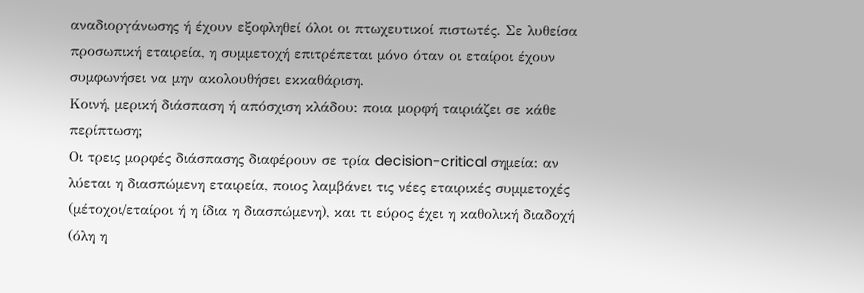αναδιοργάνωσης ή έχουν εξοφληθεί όλοι οι πτωχευτικοί πιστωτές. Σε λυθείσα προσωπική εταιρεία, η συμμετοχή επιτρέπεται μόνο όταν οι εταίροι έχουν συμφωνήσει να μην ακολουθήσει εκκαθάριση.
Κοινή, μερική διάσπαση ή απόσχιση κλάδου: ποια μορφή ταιριάζει σε κάθε περίπτωση;
Οι τρεις μορφές διάσπασης διαφέρουν σε τρία decision-critical σημεία: αν λύεται η διασπώμενη εταιρεία, ποιος λαμβάνει τις νέες εταιρικές συμμετοχές (μέτοχοι/εταίροι ή η ίδια η διασπώμενη), και τι εύρος έχει η καθολική διαδοχή (όλη η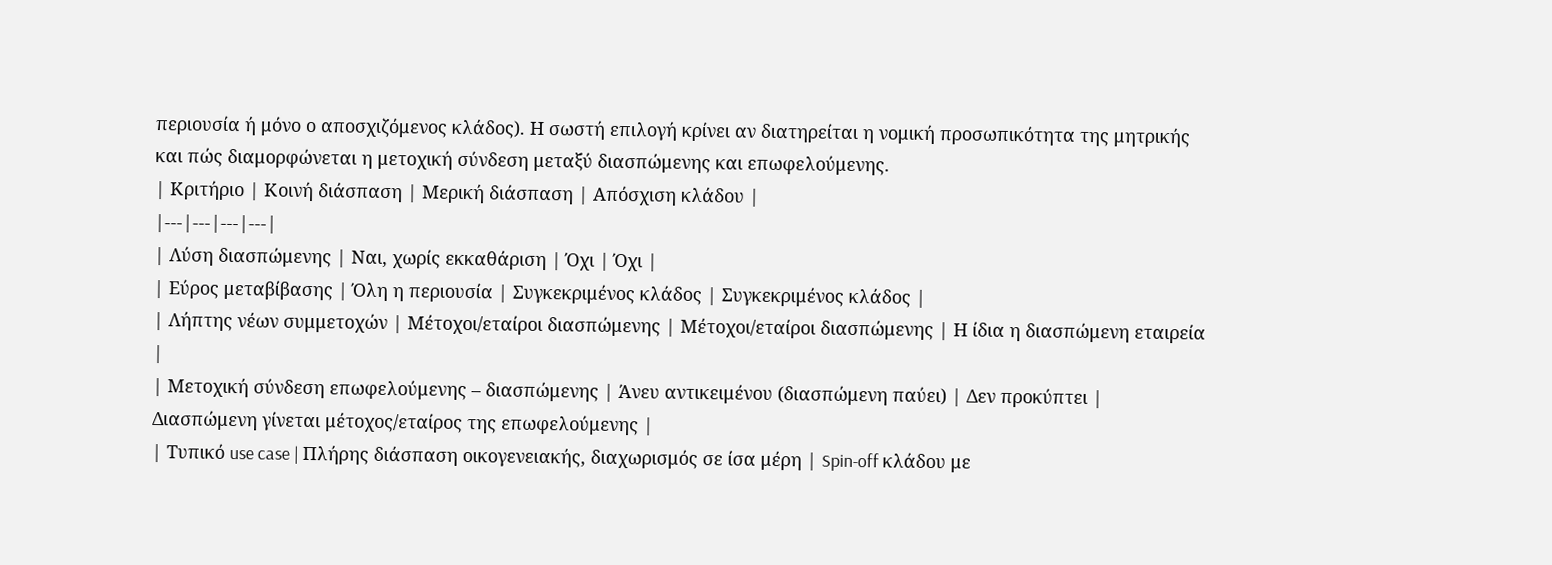περιουσία ή μόνο ο αποσχιζόμενος κλάδος). Η σωστή επιλογή κρίνει αν διατηρείται η νομική προσωπικότητα της μητρικής και πώς διαμορφώνεται η μετοχική σύνδεση μεταξύ διασπώμενης και επωφελούμενης.
| Κριτήριο | Κοινή διάσπαση | Μερική διάσπαση | Απόσχιση κλάδου |
|---|---|---|---|
| Λύση διασπώμενης | Ναι, χωρίς εκκαθάριση | Όχι | Όχι |
| Εύρος μεταβίβασης | Όλη η περιουσία | Συγκεκριμένος κλάδος | Συγκεκριμένος κλάδος |
| Λήπτης νέων συμμετοχών | Μέτοχοι/εταίροι διασπώμενης | Μέτοχοι/εταίροι διασπώμενης | Η ίδια η διασπώμενη εταιρεία |
| Μετοχική σύνδεση επωφελούμενης – διασπώμενης | Άνευ αντικειμένου (διασπώμενη παύει) | Δεν προκύπτει | Διασπώμενη γίνεται μέτοχος/εταίρος της επωφελούμενης |
| Τυπικό use case | Πλήρης διάσπαση οικογενειακής, διαχωρισμός σε ίσα μέρη | Spin-off κλάδου με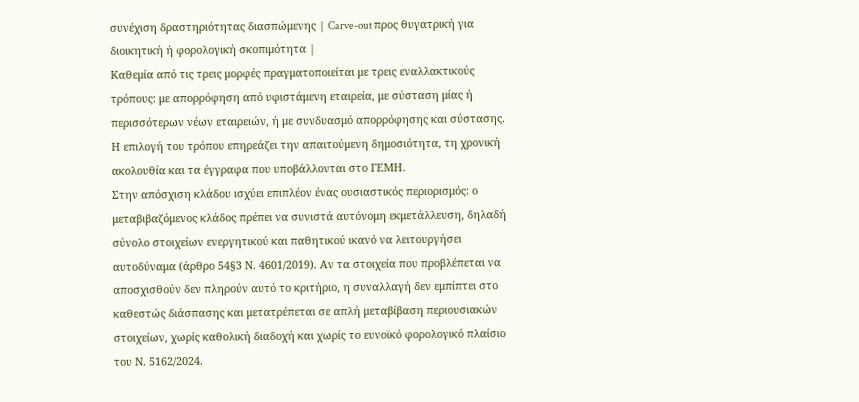συνέχιση δραστηριότητας διασπώμενης | Carve-out προς θυγατρική για διοικητική ή φορολογική σκοπιμότητα |
Καθεμία από τις τρεις μορφές πραγματοποιείται με τρεις εναλλακτικούς τρόπους: με απορρόφηση από υφιστάμενη εταιρεία, με σύσταση μίας ή περισσότερων νέων εταιρειών, ή με συνδυασμό απορρόφησης και σύστασης. Η επιλογή του τρόπου επηρεάζει την απαιτούμενη δημοσιότητα, τη χρονική ακολουθία και τα έγγραφα που υποβάλλονται στο ΓΕΜΗ.
Στην απόσχιση κλάδου ισχύει επιπλέον ένας ουσιαστικός περιορισμός: ο μεταβιβαζόμενος κλάδος πρέπει να συνιστά αυτόνομη εκμετάλλευση, δηλαδή σύνολο στοιχείων ενεργητικού και παθητικού ικανό να λειτουργήσει αυτοδύναμα (άρθρο 54§3 Ν. 4601/2019). Αν τα στοιχεία που προβλέπεται να αποσχισθούν δεν πληρούν αυτό το κριτήριο, η συναλλαγή δεν εμπίπτει στο καθεστώς διάσπασης και μετατρέπεται σε απλή μεταβίβαση περιουσιακών στοιχείων, χωρίς καθολική διαδοχή και χωρίς το ευνοϊκό φορολογικό πλαίσιο του Ν. 5162/2024.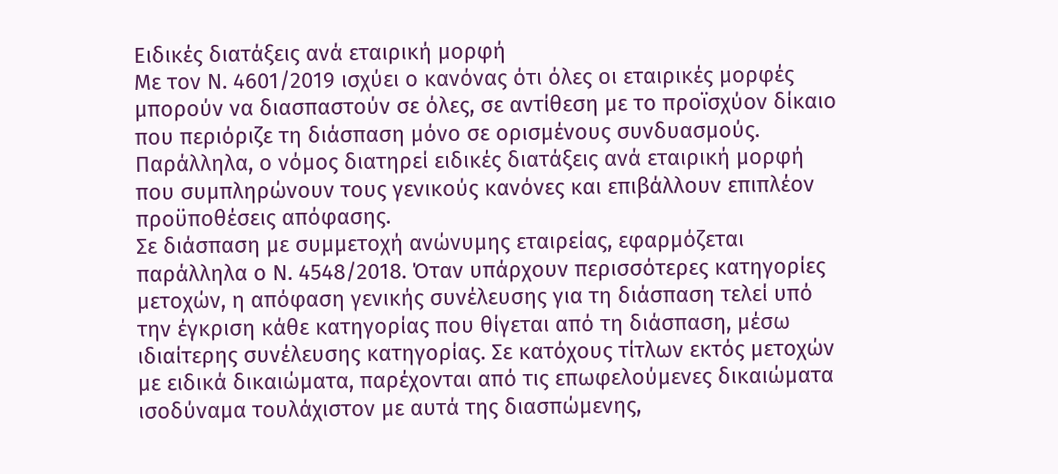Ειδικές διατάξεις ανά εταιρική μορφή
Με τον Ν. 4601/2019 ισχύει ο κανόνας ότι όλες οι εταιρικές μορφές μπορούν να διασπαστούν σε όλες, σε αντίθεση με το προϊσχύον δίκαιο που περιόριζε τη διάσπαση μόνο σε ορισμένους συνδυασμούς. Παράλληλα, ο νόμος διατηρεί ειδικές διατάξεις ανά εταιρική μορφή που συμπληρώνουν τους γενικούς κανόνες και επιβάλλουν επιπλέον προϋποθέσεις απόφασης.
Σε διάσπαση με συμμετοχή ανώνυμης εταιρείας, εφαρμόζεται παράλληλα ο Ν. 4548/2018. Όταν υπάρχουν περισσότερες κατηγορίες μετοχών, η απόφαση γενικής συνέλευσης για τη διάσπαση τελεί υπό την έγκριση κάθε κατηγορίας που θίγεται από τη διάσπαση, μέσω ιδιαίτερης συνέλευσης κατηγορίας. Σε κατόχους τίτλων εκτός μετοχών με ειδικά δικαιώματα, παρέχονται από τις επωφελούμενες δικαιώματα ισοδύναμα τουλάχιστον με αυτά της διασπώμενης,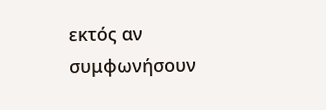εκτός αν συμφωνήσουν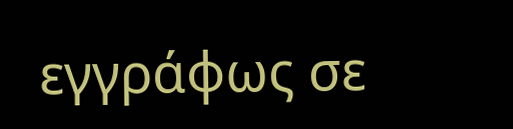εγγράφως σε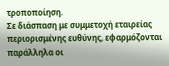τροποποίηση.
Σε διάσπαση με συμμετοχή εταιρείας περιορισμένης ευθύνης, εφαρμόζονται παράλληλα οι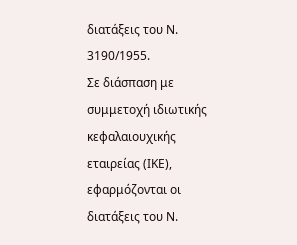διατάξεις του Ν. 3190/1955.
Σε διάσπαση με συμμετοχή ιδιωτικής κεφαλαιουχικής εταιρείας (ΙΚΕ), εφαρμόζονται οι διατάξεις του Ν.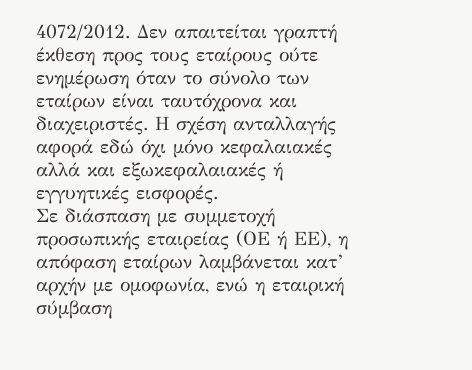4072/2012. Δεν απαιτείται γραπτή έκθεση προς τους εταίρους ούτε ενημέρωση όταν το σύνολο των εταίρων είναι ταυτόχρονα και διαχειριστές. Η σχέση ανταλλαγής αφορά εδώ όχι μόνο κεφαλαιακές αλλά και εξωκεφαλαιακές ή εγγυητικές εισφορές.
Σε διάσπαση με συμμετοχή προσωπικής εταιρείας (ΟΕ ή ΕΕ), η απόφαση εταίρων λαμβάνεται κατ’ αρχήν με ομοφωνία, ενώ η εταιρική σύμβαση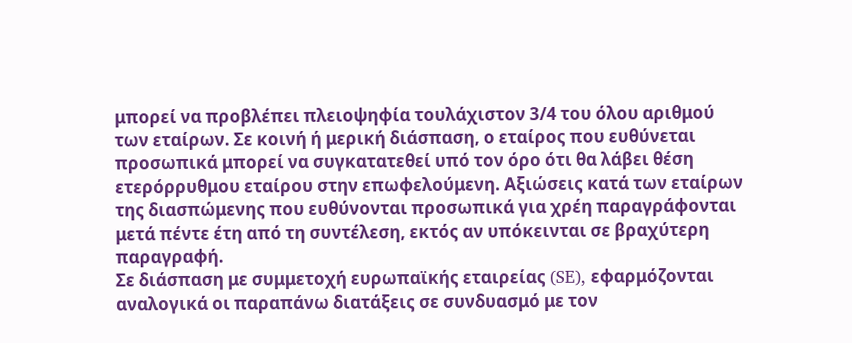μπορεί να προβλέπει πλειοψηφία τουλάχιστον 3/4 του όλου αριθμού των εταίρων. Σε κοινή ή μερική διάσπαση, ο εταίρος που ευθύνεται προσωπικά μπορεί να συγκατατεθεί υπό τον όρο ότι θα λάβει θέση ετερόρρυθμου εταίρου στην επωφελούμενη. Αξιώσεις κατά των εταίρων της διασπώμενης που ευθύνονται προσωπικά για χρέη παραγράφονται μετά πέντε έτη από τη συντέλεση, εκτός αν υπόκεινται σε βραχύτερη παραγραφή.
Σε διάσπαση με συμμετοχή ευρωπαϊκής εταιρείας (SE), εφαρμόζονται αναλογικά οι παραπάνω διατάξεις σε συνδυασμό με τον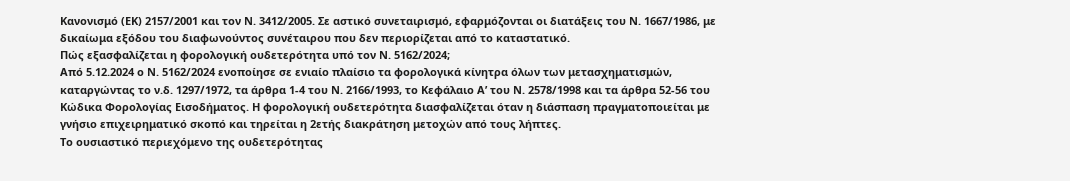Κανονισμό (ΕΚ) 2157/2001 και τον Ν. 3412/2005. Σε αστικό συνεταιρισμό, εφαρμόζονται οι διατάξεις του Ν. 1667/1986, με δικαίωμα εξόδου του διαφωνούντος συνέταιρου που δεν περιορίζεται από το καταστατικό.
Πώς εξασφαλίζεται η φορολογική ουδετερότητα υπό τον Ν. 5162/2024;
Από 5.12.2024 ο Ν. 5162/2024 ενοποίησε σε ενιαίο πλαίσιο τα φορολογικά κίνητρα όλων των μετασχηματισμών, καταργώντας το ν.δ. 1297/1972, τα άρθρα 1-4 του Ν. 2166/1993, το Κεφάλαιο Α’ του Ν. 2578/1998 και τα άρθρα 52-56 του Κώδικα Φορολογίας Εισοδήματος. Η φορολογική ουδετερότητα διασφαλίζεται όταν η διάσπαση πραγματοποιείται με γνήσιο επιχειρηματικό σκοπό και τηρείται η 2ετής διακράτηση μετοχών από τους λήπτες.
Το ουσιαστικό περιεχόμενο της ουδετερότητας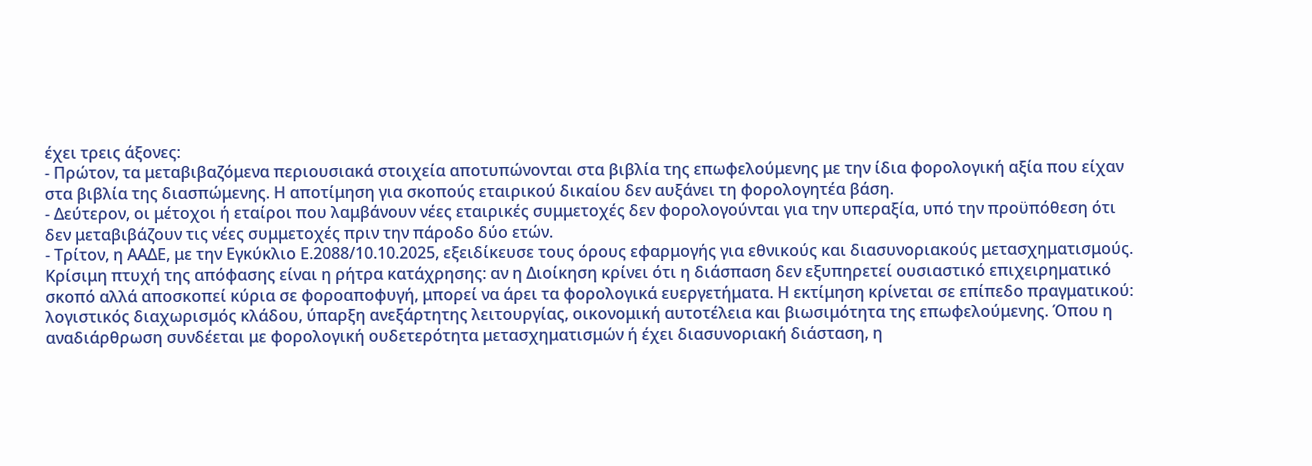έχει τρεις άξονες:
- Πρώτον, τα μεταβιβαζόμενα περιουσιακά στοιχεία αποτυπώνονται στα βιβλία της επωφελούμενης με την ίδια φορολογική αξία που είχαν στα βιβλία της διασπώμενης. Η αποτίμηση για σκοπούς εταιρικού δικαίου δεν αυξάνει τη φορολογητέα βάση.
- Δεύτερον, οι μέτοχοι ή εταίροι που λαμβάνουν νέες εταιρικές συμμετοχές δεν φορολογούνται για την υπεραξία, υπό την προϋπόθεση ότι δεν μεταβιβάζουν τις νέες συμμετοχές πριν την πάροδο δύο ετών.
- Τρίτον, η ΑΑΔΕ, με την Εγκύκλιο Ε.2088/10.10.2025, εξειδίκευσε τους όρους εφαρμογής για εθνικούς και διασυνοριακούς μετασχηματισμούς.
Κρίσιμη πτυχή της απόφασης είναι η ρήτρα κατάχρησης: αν η Διοίκηση κρίνει ότι η διάσπαση δεν εξυπηρετεί ουσιαστικό επιχειρηματικό σκοπό αλλά αποσκοπεί κύρια σε φοροαποφυγή, μπορεί να άρει τα φορολογικά ευεργετήματα. Η εκτίμηση κρίνεται σε επίπεδο πραγματικού: λογιστικός διαχωρισμός κλάδου, ύπαρξη ανεξάρτητης λειτουργίας, οικονομική αυτοτέλεια και βιωσιμότητα της επωφελούμενης. Όπου η αναδιάρθρωση συνδέεται με φορολογική ουδετερότητα μετασχηματισμών ή έχει διασυνοριακή διάσταση, η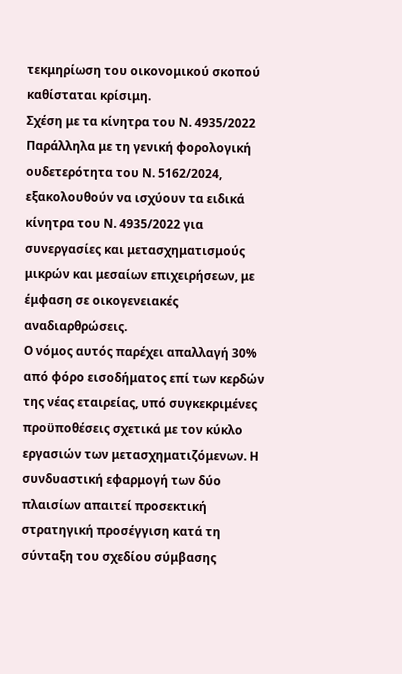τεκμηρίωση του οικονομικού σκοπού καθίσταται κρίσιμη.
Σχέση με τα κίνητρα του Ν. 4935/2022
Παράλληλα με τη γενική φορολογική ουδετερότητα του Ν. 5162/2024, εξακολουθούν να ισχύουν τα ειδικά κίνητρα του Ν. 4935/2022 για συνεργασίες και μετασχηματισμούς μικρών και μεσαίων επιχειρήσεων, με έμφαση σε οικογενειακές αναδιαρθρώσεις.
Ο νόμος αυτός παρέχει απαλλαγή 30% από φόρο εισοδήματος επί των κερδών της νέας εταιρείας, υπό συγκεκριμένες προϋποθέσεις σχετικά με τον κύκλο εργασιών των μετασχηματιζόμενων. Η συνδυαστική εφαρμογή των δύο πλαισίων απαιτεί προσεκτική στρατηγική προσέγγιση κατά τη σύνταξη του σχεδίου σύμβασης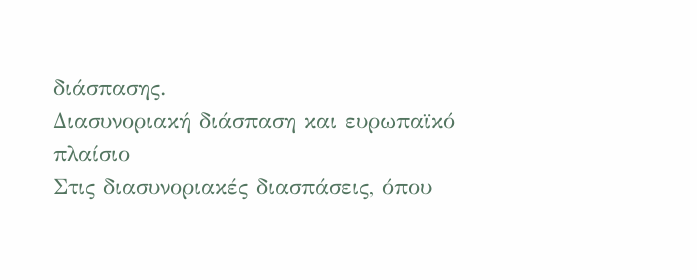διάσπασης.
Διασυνοριακή διάσπαση και ευρωπαϊκό πλαίσιο
Στις διασυνοριακές διασπάσεις, όπου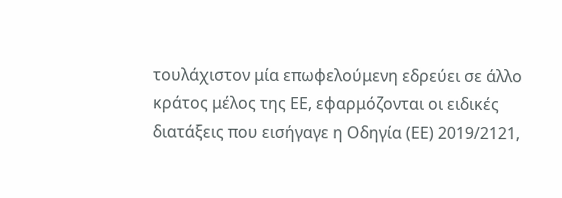τουλάχιστον μία επωφελούμενη εδρεύει σε άλλο κράτος μέλος της ΕΕ, εφαρμόζονται οι ειδικές διατάξεις που εισήγαγε η Οδηγία (ΕΕ) 2019/2121,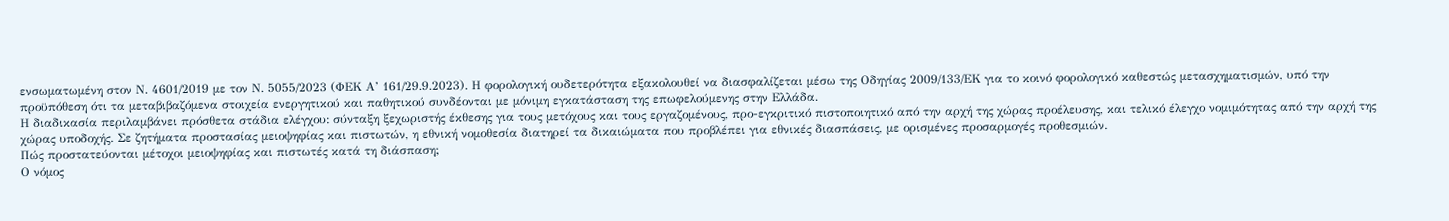ενσωματωμένη στον Ν. 4601/2019 με τον Ν. 5055/2023 (ΦΕΚ Α’ 161/29.9.2023). Η φορολογική ουδετερότητα εξακολουθεί να διασφαλίζεται μέσω της Οδηγίας 2009/133/ΕΚ για το κοινό φορολογικό καθεστώς μετασχηματισμών, υπό την προϋπόθεση ότι τα μεταβιβαζόμενα στοιχεία ενεργητικού και παθητικού συνδέονται με μόνιμη εγκατάσταση της επωφελούμενης στην Ελλάδα.
Η διαδικασία περιλαμβάνει πρόσθετα στάδια ελέγχου: σύνταξη ξεχωριστής έκθεσης για τους μετόχους και τους εργαζομένους, προ-εγκριτικό πιστοποιητικό από την αρχή της χώρας προέλευσης, και τελικό έλεγχο νομιμότητας από την αρχή της χώρας υποδοχής. Σε ζητήματα προστασίας μειοψηφίας και πιστωτών, η εθνική νομοθεσία διατηρεί τα δικαιώματα που προβλέπει για εθνικές διασπάσεις, με ορισμένες προσαρμογές προθεσμιών.
Πώς προστατεύονται μέτοχοι μειοψηφίας και πιστωτές κατά τη διάσπαση;
Ο νόμος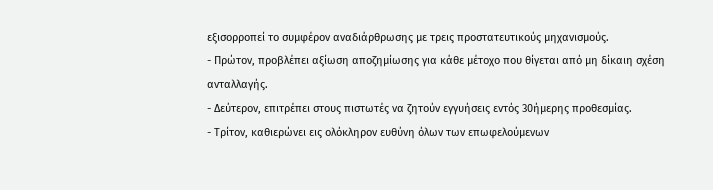εξισορροπεί το συμφέρον αναδιάρθρωσης με τρεις προστατευτικούς μηχανισμούς.
- Πρώτον, προβλέπει αξίωση αποζημίωσης για κάθε μέτοχο που θίγεται από μη δίκαιη σχέση ανταλλαγής.
- Δεύτερον, επιτρέπει στους πιστωτές να ζητούν εγγυήσεις εντός 30ήμερης προθεσμίας.
- Τρίτον, καθιερώνει εις ολόκληρον ευθύνη όλων των επωφελούμενων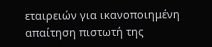εταιρειών για ικανοποιημένη απαίτηση πιστωτή της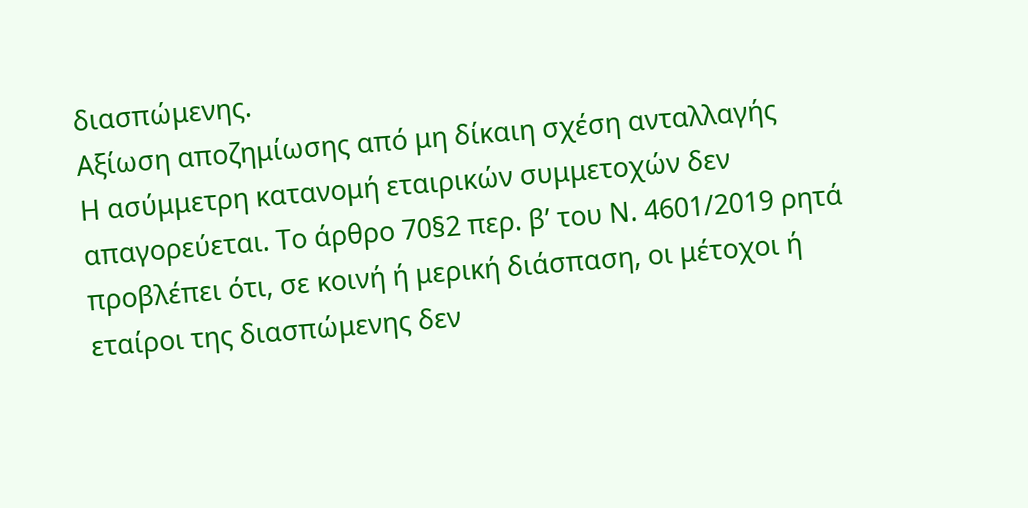διασπώμενης.
Αξίωση αποζημίωσης από μη δίκαιη σχέση ανταλλαγής
Η ασύμμετρη κατανομή εταιρικών συμμετοχών δεν απαγορεύεται. Το άρθρο 70§2 περ. β’ του Ν. 4601/2019 ρητά προβλέπει ότι, σε κοινή ή μερική διάσπαση, οι μέτοχοι ή εταίροι της διασπώμενης δεν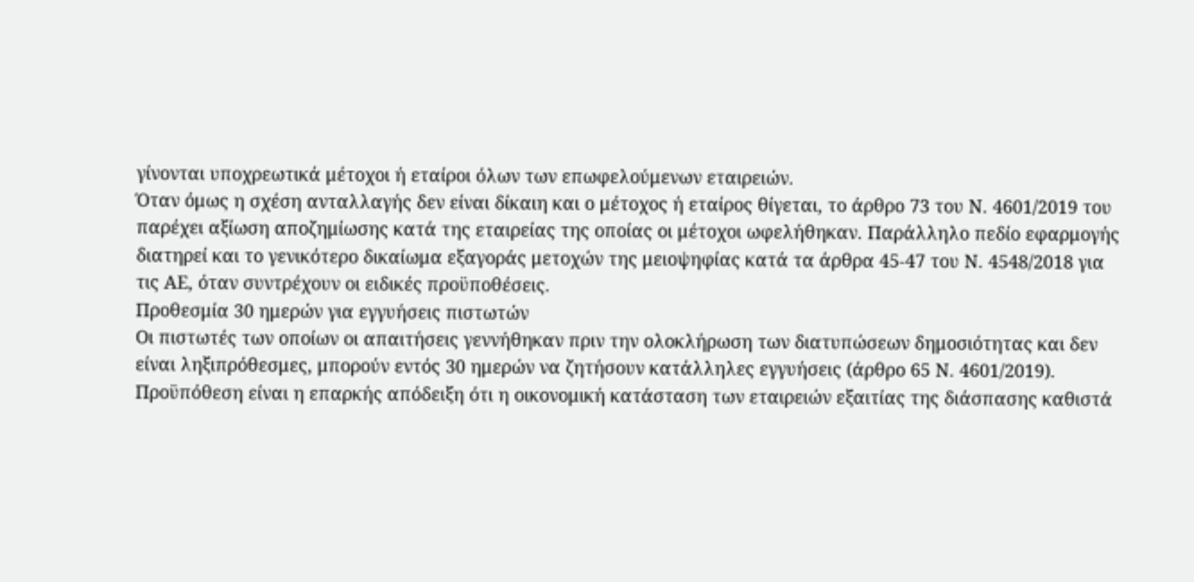γίνονται υποχρεωτικά μέτοχοι ή εταίροι όλων των επωφελούμενων εταιρειών.
Όταν όμως η σχέση ανταλλαγής δεν είναι δίκαιη και ο μέτοχος ή εταίρος θίγεται, το άρθρο 73 του Ν. 4601/2019 του παρέχει αξίωση αποζημίωσης κατά της εταιρείας της οποίας οι μέτοχοι ωφελήθηκαν. Παράλληλο πεδίο εφαρμογής διατηρεί και το γενικότερο δικαίωμα εξαγοράς μετοχών της μειοψηφίας κατά τα άρθρα 45-47 του Ν. 4548/2018 για τις ΑΕ, όταν συντρέχουν οι ειδικές προϋποθέσεις.
Προθεσμία 30 ημερών για εγγυήσεις πιστωτών
Οι πιστωτές των οποίων οι απαιτήσεις γεννήθηκαν πριν την ολοκλήρωση των διατυπώσεων δημοσιότητας και δεν είναι ληξιπρόθεσμες, μπορούν εντός 30 ημερών να ζητήσουν κατάλληλες εγγυήσεις (άρθρο 65 Ν. 4601/2019). Προϋπόθεση είναι η επαρκής απόδειξη ότι η οικονομική κατάσταση των εταιρειών εξαιτίας της διάσπασης καθιστά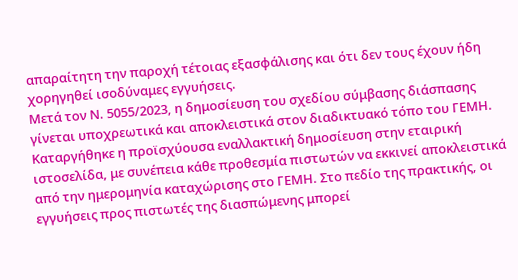απαραίτητη την παροχή τέτοιας εξασφάλισης και ότι δεν τους έχουν ήδη χορηγηθεί ισοδύναμες εγγυήσεις.
Μετά τον Ν. 5055/2023, η δημοσίευση του σχεδίου σύμβασης διάσπασης γίνεται υποχρεωτικά και αποκλειστικά στον διαδικτυακό τόπο του ΓΕΜΗ. Καταργήθηκε η προϊσχύουσα εναλλακτική δημοσίευση στην εταιρική ιστοσελίδα, με συνέπεια κάθε προθεσμία πιστωτών να εκκινεί αποκλειστικά από την ημερομηνία καταχώρισης στο ΓΕΜΗ. Στο πεδίο της πρακτικής, οι εγγυήσεις προς πιστωτές της διασπώμενης μπορεί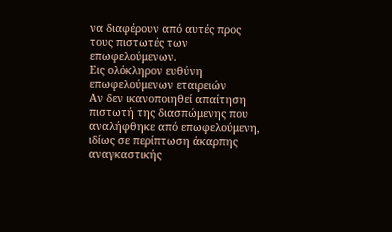να διαφέρουν από αυτές προς τους πιστωτές των επωφελούμενων.
Εις ολόκληρον ευθύνη επωφελούμενων εταιρειών
Αν δεν ικανοποιηθεί απαίτηση πιστωτή της διασπώμενης που αναλήφθηκε από επωφελούμενη, ιδίως σε περίπτωση άκαρπης αναγκαστικής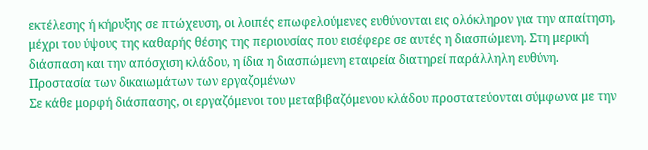εκτέλεσης ή κήρυξης σε πτώχευση, οι λοιπές επωφελούμενες ευθύνονται εις ολόκληρον για την απαίτηση, μέχρι του ύψους της καθαρής θέσης της περιουσίας που εισέφερε σε αυτές η διασπώμενη. Στη μερική διάσπαση και την απόσχιση κλάδου, η ίδια η διασπώμενη εταιρεία διατηρεί παράλληλη ευθύνη.
Προστασία των δικαιωμάτων των εργαζομένων
Σε κάθε μορφή διάσπασης, οι εργαζόμενοι του μεταβιβαζόμενου κλάδου προστατεύονται σύμφωνα με την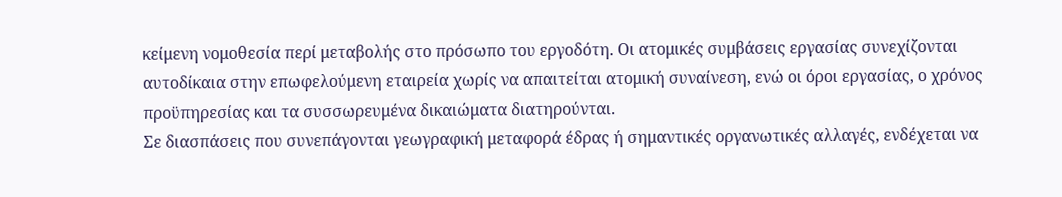κείμενη νομοθεσία περί μεταβολής στο πρόσωπο του εργοδότη. Οι ατομικές συμβάσεις εργασίας συνεχίζονται αυτοδίκαια στην επωφελούμενη εταιρεία χωρίς να απαιτείται ατομική συναίνεση, ενώ οι όροι εργασίας, ο χρόνος προϋπηρεσίας και τα συσσωρευμένα δικαιώματα διατηρούνται.
Σε διασπάσεις που συνεπάγονται γεωγραφική μεταφορά έδρας ή σημαντικές οργανωτικές αλλαγές, ενδέχεται να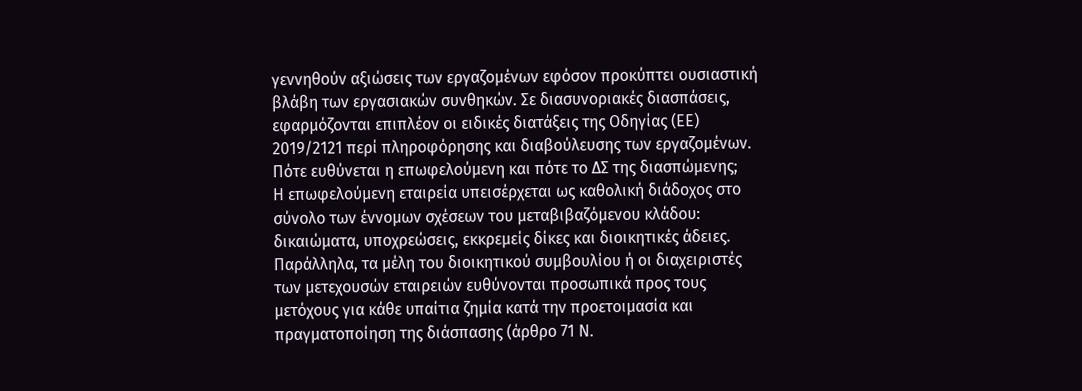γεννηθούν αξιώσεις των εργαζομένων εφόσον προκύπτει ουσιαστική βλάβη των εργασιακών συνθηκών. Σε διασυνοριακές διασπάσεις, εφαρμόζονται επιπλέον οι ειδικές διατάξεις της Οδηγίας (ΕΕ) 2019/2121 περί πληροφόρησης και διαβούλευσης των εργαζομένων.
Πότε ευθύνεται η επωφελούμενη και πότε το ΔΣ της διασπώμενης;
Η επωφελούμενη εταιρεία υπεισέρχεται ως καθολική διάδοχος στο σύνολο των έννομων σχέσεων του μεταβιβαζόμενου κλάδου: δικαιώματα, υποχρεώσεις, εκκρεμείς δίκες και διοικητικές άδειες. Παράλληλα, τα μέλη του διοικητικού συμβουλίου ή οι διαχειριστές των μετεχουσών εταιρειών ευθύνονται προσωπικά προς τους μετόχους για κάθε υπαίτια ζημία κατά την προετοιμασία και πραγματοποίηση της διάσπασης (άρθρο 71 Ν.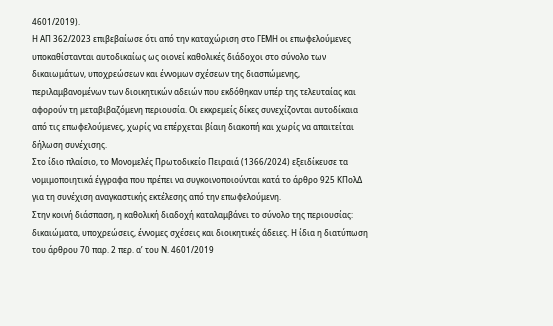4601/2019).
Η ΑΠ 362/2023 επιβεβαίωσε ότι από την καταχώριση στο ΓΕΜΗ οι επωφελούμενες υποκαθίστανται αυτοδικαίως ως οιονεί καθολικές διάδοχοι στο σύνολο των δικαιωμάτων, υποχρεώσεων και έννομων σχέσεων της διασπώμενης, περιλαμβανομένων των διοικητικών αδειών που εκδόθηκαν υπέρ της τελευταίας και αφορούν τη μεταβιβαζόμενη περιουσία. Οι εκκρεμείς δίκες συνεχίζονται αυτοδίκαια από τις επωφελούμενες, χωρίς να επέρχεται βίαιη διακοπή και χωρίς να απαιτείται δήλωση συνέχισης.
Στο ίδιο πλαίσιο, το Μονομελές Πρωτοδικείο Πειραιά (1366/2024) εξειδίκευσε τα νομιμοποιητικά έγγραφα που πρέπει να συγκοινοποιούνται κατά το άρθρο 925 ΚΠολΔ για τη συνέχιση αναγκαστικής εκτέλεσης από την επωφελούμενη.
Στην κοινή διάσπαση, η καθολική διαδοχή καταλαμβάνει το σύνολο της περιουσίας: δικαιώματα, υποχρεώσεις, έννομες σχέσεις και διοικητικές άδειες. Η ίδια η διατύπωση του άρθρου 70 παρ. 2 περ. α’ του Ν. 4601/2019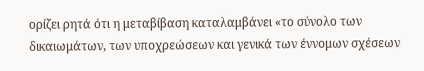ορίζει ρητά ότι η μεταβίβαση καταλαμβάνει «το σύνολο των δικαιωμάτων, των υποχρεώσεων και γενικά των έννομων σχέσεων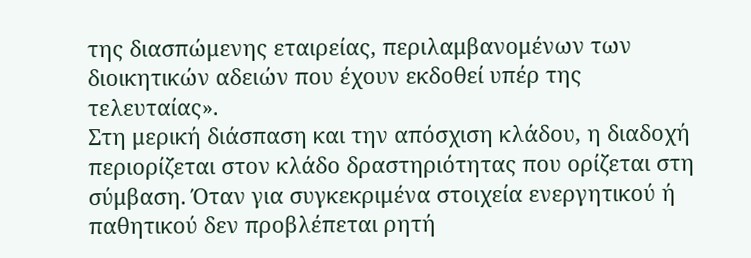της διασπώμενης εταιρείας, περιλαμβανομένων των διοικητικών αδειών που έχουν εκδοθεί υπέρ της τελευταίας».
Στη μερική διάσπαση και την απόσχιση κλάδου, η διαδοχή περιορίζεται στον κλάδο δραστηριότητας που ορίζεται στη σύμβαση. Όταν για συγκεκριμένα στοιχεία ενεργητικού ή παθητικού δεν προβλέπεται ρητή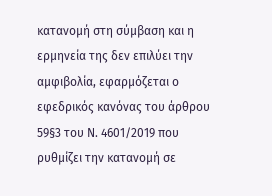κατανομή στη σύμβαση και η ερμηνεία της δεν επιλύει την αμφιβολία, εφαρμόζεται ο εφεδρικός κανόνας του άρθρου 59§3 του Ν. 4601/2019 που ρυθμίζει την κατανομή σε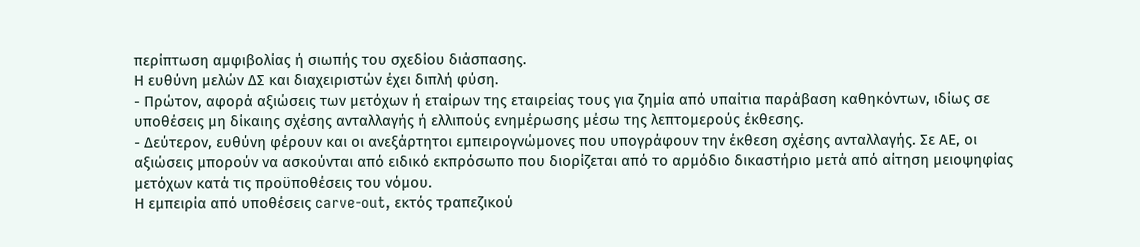περίπτωση αμφιβολίας ή σιωπής του σχεδίου διάσπασης.
Η ευθύνη μελών ΔΣ και διαχειριστών έχει διπλή φύση.
- Πρώτον, αφορά αξιώσεις των μετόχων ή εταίρων της εταιρείας τους για ζημία από υπαίτια παράβαση καθηκόντων, ιδίως σε υποθέσεις μη δίκαιης σχέσης ανταλλαγής ή ελλιπούς ενημέρωσης μέσω της λεπτομερούς έκθεσης.
- Δεύτερον, ευθύνη φέρουν και οι ανεξάρτητοι εμπειρογνώμονες που υπογράφουν την έκθεση σχέσης ανταλλαγής. Σε ΑΕ, οι αξιώσεις μπορούν να ασκούνται από ειδικό εκπρόσωπο που διορίζεται από το αρμόδιο δικαστήριο μετά από αίτηση μειοψηφίας μετόχων κατά τις προϋποθέσεις του νόμου.
Η εμπειρία από υποθέσεις carve-out, εκτός τραπεζικού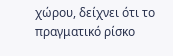χώρου, δείχνει ότι το πραγματικό ρίσκο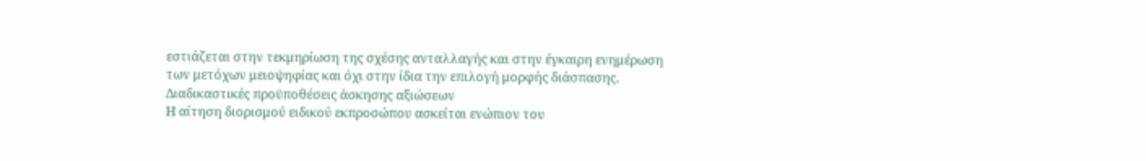εστιάζεται στην τεκμηρίωση της σχέσης ανταλλαγής και στην έγκαιρη ενημέρωση των μετόχων μειοψηφίας και όχι στην ίδια την επιλογή μορφής διάσπασης.
Διαδικαστικές προϋποθέσεις άσκησης αξιώσεων
Η αίτηση διορισμού ειδικού εκπροσώπου ασκείται ενώπιον του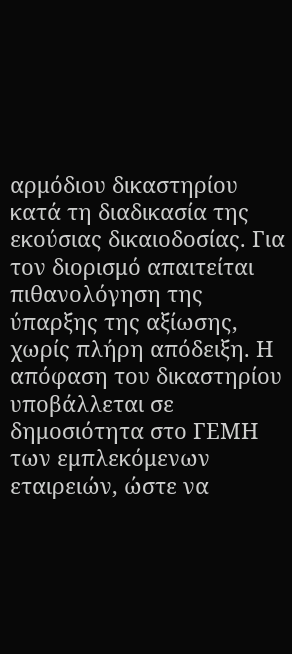αρμόδιου δικαστηρίου κατά τη διαδικασία της εκούσιας δικαιοδοσίας. Για τον διορισμό απαιτείται πιθανολόγηση της ύπαρξης της αξίωσης, χωρίς πλήρη απόδειξη. Η απόφαση του δικαστηρίου υποβάλλεται σε δημοσιότητα στο ΓΕΜΗ των εμπλεκόμενων εταιρειών, ώστε να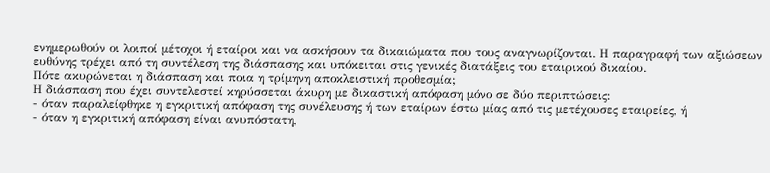ενημερωθούν οι λοιποί μέτοχοι ή εταίροι και να ασκήσουν τα δικαιώματα που τους αναγνωρίζονται. Η παραγραφή των αξιώσεων ευθύνης τρέχει από τη συντέλεση της διάσπασης και υπόκειται στις γενικές διατάξεις του εταιρικού δικαίου.
Πότε ακυρώνεται η διάσπαση και ποια η τρίμηνη αποκλειστική προθεσμία;
Η διάσπαση που έχει συντελεστεί κηρύσσεται άκυρη με δικαστική απόφαση μόνο σε δύο περιπτώσεις:
- όταν παραλείφθηκε η εγκριτική απόφαση της συνέλευσης ή των εταίρων έστω μίας από τις μετέχουσες εταιρείες, ή
- όταν η εγκριτική απόφαση είναι ανυπόστατη,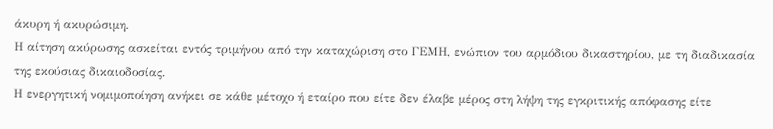άκυρη ή ακυρώσιμη.
Η αίτηση ακύρωσης ασκείται εντός τριμήνου από την καταχώριση στο ΓΕΜΗ, ενώπιον του αρμόδιου δικαστηρίου, με τη διαδικασία της εκούσιας δικαιοδοσίας.
Η ενεργητική νομιμοποίηση ανήκει σε κάθε μέτοχο ή εταίρο που είτε δεν έλαβε μέρος στη λήψη της εγκριτικής απόφασης είτε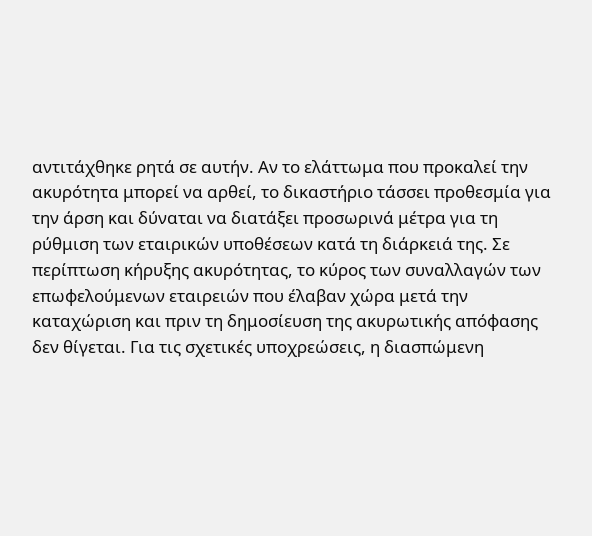αντιτάχθηκε ρητά σε αυτήν. Αν το ελάττωμα που προκαλεί την ακυρότητα μπορεί να αρθεί, το δικαστήριο τάσσει προθεσμία για την άρση και δύναται να διατάξει προσωρινά μέτρα για τη ρύθμιση των εταιρικών υποθέσεων κατά τη διάρκειά της. Σε περίπτωση κήρυξης ακυρότητας, το κύρος των συναλλαγών των επωφελούμενων εταιρειών που έλαβαν χώρα μετά την καταχώριση και πριν τη δημοσίευση της ακυρωτικής απόφασης δεν θίγεται. Για τις σχετικές υποχρεώσεις, η διασπώμενη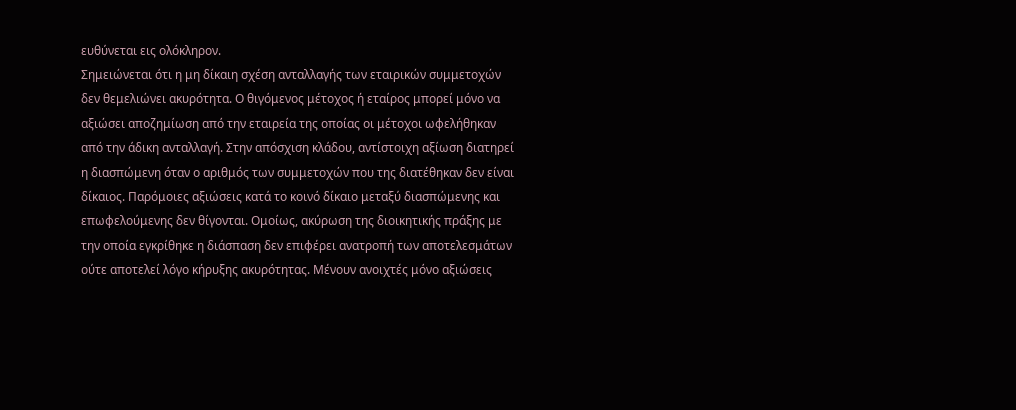ευθύνεται εις ολόκληρον.
Σημειώνεται ότι η μη δίκαιη σχέση ανταλλαγής των εταιρικών συμμετοχών δεν θεμελιώνει ακυρότητα. Ο θιγόμενος μέτοχος ή εταίρος μπορεί μόνο να αξιώσει αποζημίωση από την εταιρεία της οποίας οι μέτοχοι ωφελήθηκαν από την άδικη ανταλλαγή. Στην απόσχιση κλάδου, αντίστοιχη αξίωση διατηρεί η διασπώμενη όταν ο αριθμός των συμμετοχών που της διατέθηκαν δεν είναι δίκαιος. Παρόμοιες αξιώσεις κατά το κοινό δίκαιο μεταξύ διασπώμενης και επωφελούμενης δεν θίγονται. Ομοίως, ακύρωση της διοικητικής πράξης με την οποία εγκρίθηκε η διάσπαση δεν επιφέρει ανατροπή των αποτελεσμάτων ούτε αποτελεί λόγο κήρυξης ακυρότητας. Μένουν ανοιχτές μόνο αξιώσεις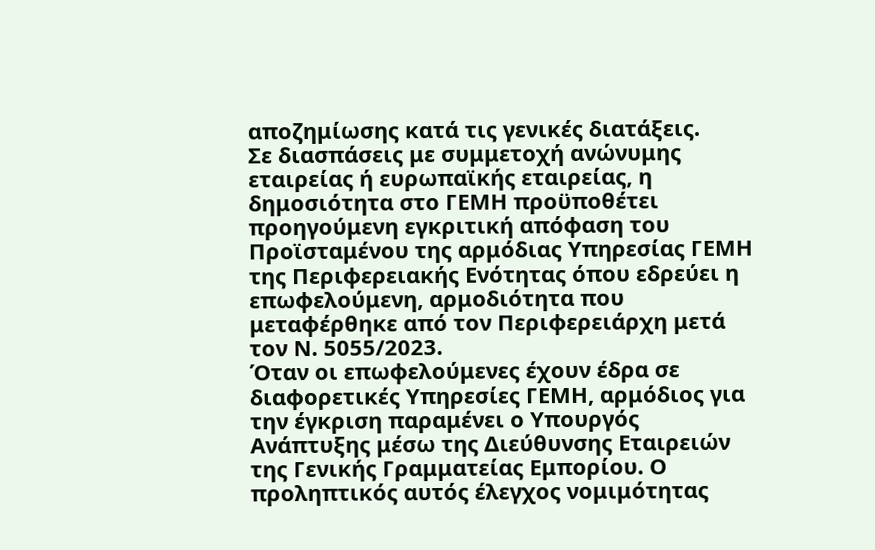αποζημίωσης κατά τις γενικές διατάξεις.
Σε διασπάσεις με συμμετοχή ανώνυμης εταιρείας ή ευρωπαϊκής εταιρείας, η δημοσιότητα στο ΓΕΜΗ προϋποθέτει προηγούμενη εγκριτική απόφαση του Προϊσταμένου της αρμόδιας Υπηρεσίας ΓΕΜΗ της Περιφερειακής Ενότητας όπου εδρεύει η επωφελούμενη, αρμοδιότητα που μεταφέρθηκε από τον Περιφερειάρχη μετά τον Ν. 5055/2023.
Όταν οι επωφελούμενες έχουν έδρα σε διαφορετικές Υπηρεσίες ΓΕΜΗ, αρμόδιος για την έγκριση παραμένει ο Υπουργός Ανάπτυξης μέσω της Διεύθυνσης Εταιρειών της Γενικής Γραμματείας Εμπορίου. Ο προληπτικός αυτός έλεγχος νομιμότητας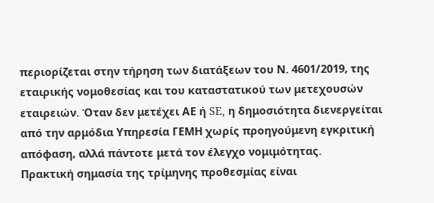περιορίζεται στην τήρηση των διατάξεων του Ν. 4601/2019, της εταιρικής νομοθεσίας και του καταστατικού των μετεχουσών εταιρειών. Όταν δεν μετέχει ΑΕ ή SE, η δημοσιότητα διενεργείται από την αρμόδια Υπηρεσία ΓΕΜΗ χωρίς προηγούμενη εγκριτική απόφαση, αλλά πάντοτε μετά τον έλεγχο νομιμότητας.
Πρακτική σημασία της τρίμηνης προθεσμίας είναι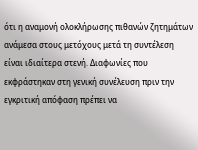ότι η αναμονή ολοκλήρωσης πιθανών ζητημάτων ανάμεσα στους μετόχους μετά τη συντέλεση είναι ιδιαίτερα στενή. Διαφωνίες που εκφράστηκαν στη γενική συνέλευση πριν την εγκριτική απόφαση πρέπει να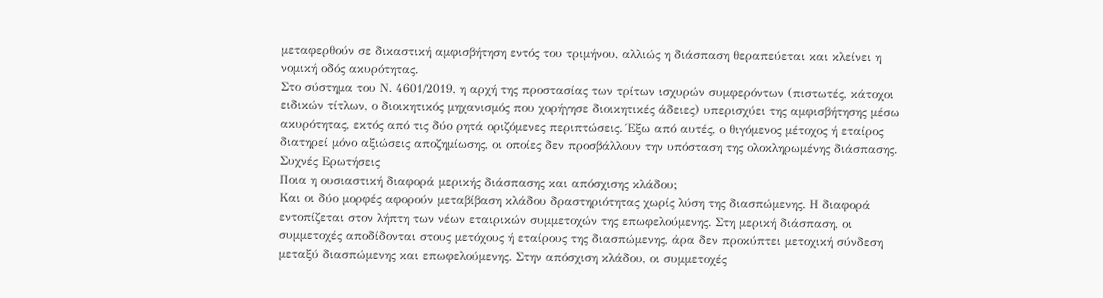μεταφερθούν σε δικαστική αμφισβήτηση εντός του τριμήνου, αλλιώς η διάσπαση θεραπεύεται και κλείνει η νομική οδός ακυρότητας.
Στο σύστημα του Ν. 4601/2019, η αρχή της προστασίας των τρίτων ισχυρών συμφερόντων (πιστωτές, κάτοχοι ειδικών τίτλων, ο διοικητικός μηχανισμός που χορήγησε διοικητικές άδειες) υπερισχύει της αμφισβήτησης μέσω ακυρότητας, εκτός από τις δύο ρητά οριζόμενες περιπτώσεις. Έξω από αυτές, ο θιγόμενος μέτοχος ή εταίρος διατηρεί μόνο αξιώσεις αποζημίωσης, οι οποίες δεν προσβάλλουν την υπόσταση της ολοκληρωμένης διάσπασης.
Συχνές Ερωτήσεις
Ποια η ουσιαστική διαφορά μερικής διάσπασης και απόσχισης κλάδου;
Και οι δύο μορφές αφορούν μεταβίβαση κλάδου δραστηριότητας χωρίς λύση της διασπώμενης. Η διαφορά εντοπίζεται στον λήπτη των νέων εταιρικών συμμετοχών της επωφελούμενης. Στη μερική διάσπαση, οι συμμετοχές αποδίδονται στους μετόχους ή εταίρους της διασπώμενης, άρα δεν προκύπτει μετοχική σύνδεση μεταξύ διασπώμενης και επωφελούμενης. Στην απόσχιση κλάδου, οι συμμετοχές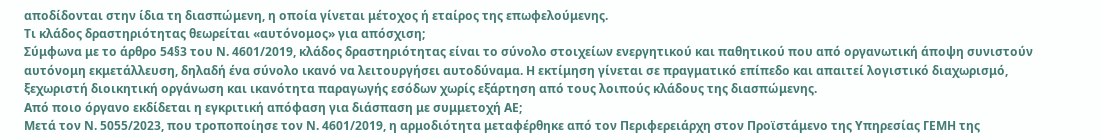αποδίδονται στην ίδια τη διασπώμενη, η οποία γίνεται μέτοχος ή εταίρος της επωφελούμενης.
Τι κλάδος δραστηριότητας θεωρείται «αυτόνομος» για απόσχιση;
Σύμφωνα με το άρθρο 54§3 του Ν. 4601/2019, κλάδος δραστηριότητας είναι το σύνολο στοιχείων ενεργητικού και παθητικού που από οργανωτική άποψη συνιστούν αυτόνομη εκμετάλλευση, δηλαδή ένα σύνολο ικανό να λειτουργήσει αυτοδύναμα. Η εκτίμηση γίνεται σε πραγματικό επίπεδο και απαιτεί λογιστικό διαχωρισμό, ξεχωριστή διοικητική οργάνωση και ικανότητα παραγωγής εσόδων χωρίς εξάρτηση από τους λοιπούς κλάδους της διασπώμενης.
Από ποιο όργανο εκδίδεται η εγκριτική απόφαση για διάσπαση με συμμετοχή ΑΕ;
Μετά τον Ν. 5055/2023, που τροποποίησε τον Ν. 4601/2019, η αρμοδιότητα μεταφέρθηκε από τον Περιφερειάρχη στον Προϊστάμενο της Υπηρεσίας ΓΕΜΗ της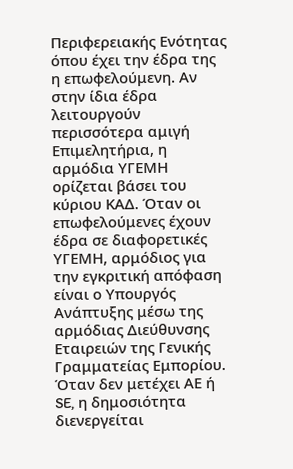Περιφερειακής Ενότητας όπου έχει την έδρα της η επωφελούμενη. Αν στην ίδια έδρα λειτουργούν περισσότερα αμιγή Επιμελητήρια, η αρμόδια ΥΓΕΜΗ ορίζεται βάσει του κύριου ΚΑΔ. Όταν οι επωφελούμενες έχουν έδρα σε διαφορετικές ΥΓΕΜΗ, αρμόδιος για την εγκριτική απόφαση είναι ο Υπουργός Ανάπτυξης μέσω της αρμόδιας Διεύθυνσης Εταιρειών της Γενικής Γραμματείας Εμπορίου. Όταν δεν μετέχει ΑΕ ή SE, η δημοσιότητα διενεργείται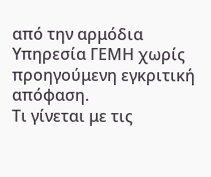από την αρμόδια Υπηρεσία ΓΕΜΗ χωρίς προηγούμενη εγκριτική απόφαση.
Τι γίνεται με τις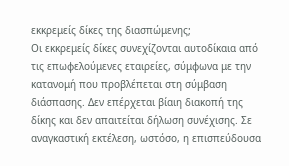εκκρεμείς δίκες της διασπώμενης;
Οι εκκρεμείς δίκες συνεχίζονται αυτοδίκαια από τις επωφελούμενες εταιρείες, σύμφωνα με την κατανομή που προβλέπεται στη σύμβαση διάσπασης. Δεν επέρχεται βίαιη διακοπή της δίκης και δεν απαιτείται δήλωση συνέχισης. Σε αναγκαστική εκτέλεση, ωστόσο, η επισπεύδουσα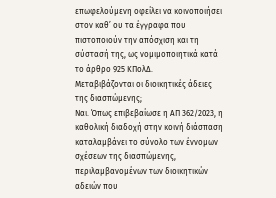επωφελούμενη οφείλει να κοινοποιήσει στον καθ’ ου τα έγγραφα που πιστοποιούν την απόσχιση και τη σύστασή της, ως νομιμοποιητικά κατά το άρθρο 925 ΚΠολΔ.
Μεταβιβάζονται οι διοικητικές άδειες της διασπώμενης;
Ναι. Όπως επιβεβαίωσε η ΑΠ 362/2023, η καθολική διαδοχή στην κοινή διάσπαση καταλαμβάνει το σύνολο των έννομων σχέσεων της διασπώμενης, περιλαμβανομένων των διοικητικών αδειών που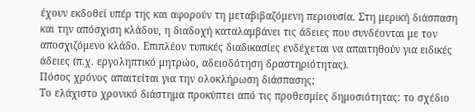έχουν εκδοθεί υπέρ της και αφορούν τη μεταβιβαζόμενη περιουσία. Στη μερική διάσπαση και την απόσχιση κλάδου, η διαδοχή καταλαμβάνει τις άδειες που συνδέονται με τον αποσχιζόμενο κλάδο. Επιπλέον τυπικές διαδικασίες ενδέχεται να απαιτηθούν για ειδικές άδειες (π.χ. εργοληπτικό μητρώο, αδειοδότηση δραστηριότητας).
Πόσος χρόνος απαιτείται για την ολοκλήρωση διάσπασης;
Το ελάχιστο χρονικό διάστημα προκύπτει από τις προθεσμίες δημοσιότητας: το σχέδιο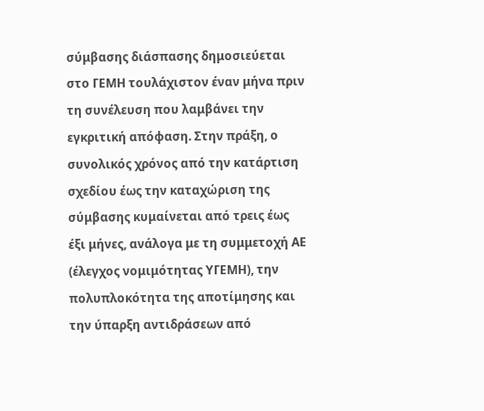σύμβασης διάσπασης δημοσιεύεται στο ΓΕΜΗ τουλάχιστον έναν μήνα πριν τη συνέλευση που λαμβάνει την εγκριτική απόφαση. Στην πράξη, ο συνολικός χρόνος από την κατάρτιση σχεδίου έως την καταχώριση της σύμβασης κυμαίνεται από τρεις έως έξι μήνες, ανάλογα με τη συμμετοχή ΑΕ (έλεγχος νομιμότητας ΥΓΕΜΗ), την πολυπλοκότητα της αποτίμησης και την ύπαρξη αντιδράσεων από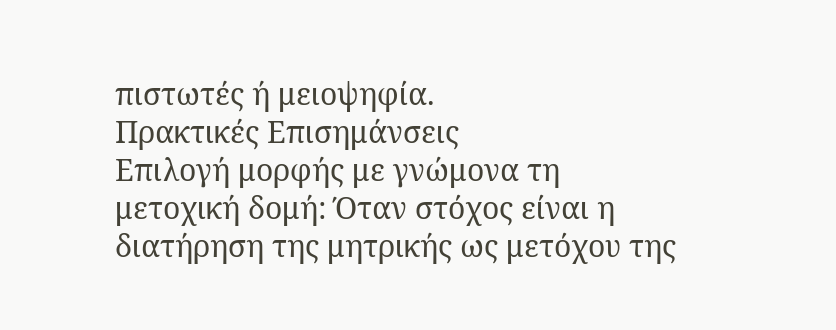πιστωτές ή μειοψηφία.
Πρακτικές Επισημάνσεις
Επιλογή μορφής με γνώμονα τη μετοχική δομή: Όταν στόχος είναι η διατήρηση της μητρικής ως μετόχου της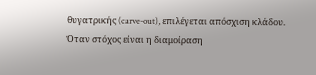θυγατρικής (carve-out), επιλέγεται απόσχιση κλάδου. Όταν στόχος είναι η διαμοίραση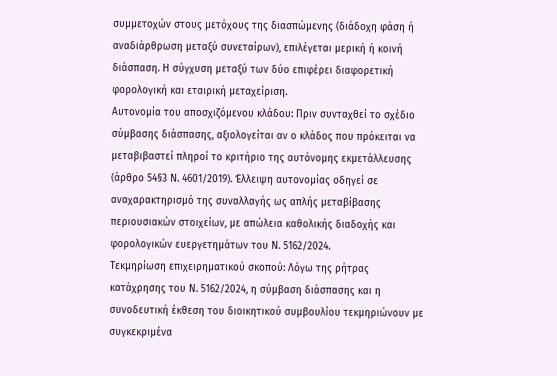συμμετοχών στους μετόχους της διασπώμενης (διάδοχη φάση ή αναδιάρθρωση μεταξύ συνεταίρων), επιλέγεται μερική ή κοινή διάσπαση. Η σύγχυση μεταξύ των δύο επιφέρει διαφορετική φορολογική και εταιρική μεταχείριση.
Αυτονομία του αποσχιζόμενου κλάδου: Πριν συνταχθεί το σχέδιο σύμβασης διάσπασης, αξιολογείται αν ο κλάδος που πρόκειται να μεταβιβαστεί πληροί το κριτήριο της αυτόνομης εκμετάλλευσης (άρθρο 54§3 Ν. 4601/2019). Έλλειψη αυτονομίας οδηγεί σε αναχαρακτηρισμό της συναλλαγής ως απλής μεταβίβασης περιουσιακών στοιχείων, με απώλεια καθολικής διαδοχής και φορολογικών ευεργετημάτων του Ν. 5162/2024.
Τεκμηρίωση επιχειρηματικού σκοπού: Λόγω της ρήτρας κατάχρησης του Ν. 5162/2024, η σύμβαση διάσπασης και η συνοδευτική έκθεση του διοικητικού συμβουλίου τεκμηριώνουν με συγκεκριμένα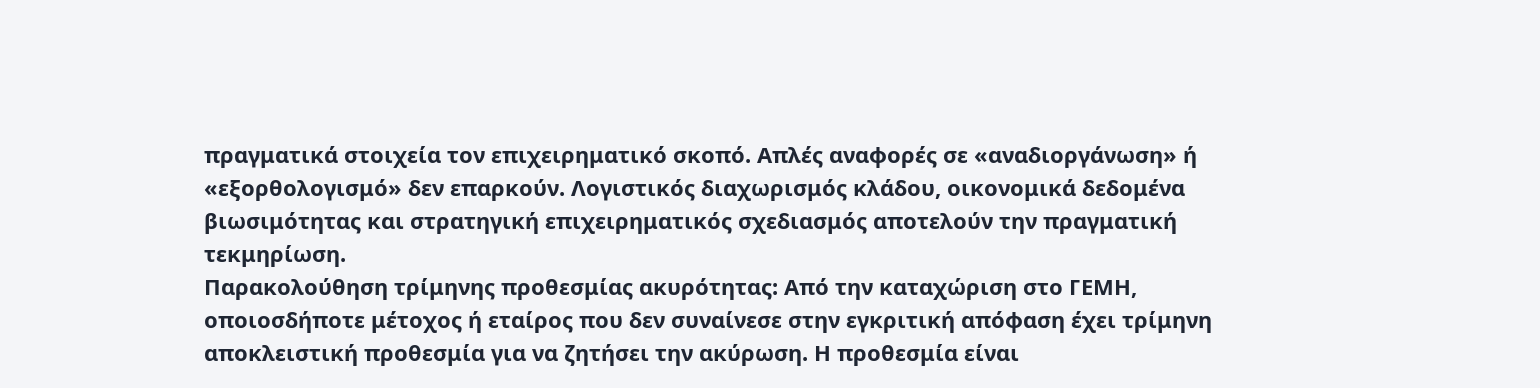πραγματικά στοιχεία τον επιχειρηματικό σκοπό. Απλές αναφορές σε «αναδιοργάνωση» ή «εξορθολογισμό» δεν επαρκούν. Λογιστικός διαχωρισμός κλάδου, οικονομικά δεδομένα βιωσιμότητας και στρατηγική επιχειρηματικός σχεδιασμός αποτελούν την πραγματική τεκμηρίωση.
Παρακολούθηση τρίμηνης προθεσμίας ακυρότητας: Από την καταχώριση στο ΓΕΜΗ, οποιοσδήποτε μέτοχος ή εταίρος που δεν συναίνεσε στην εγκριτική απόφαση έχει τρίμηνη αποκλειστική προθεσμία για να ζητήσει την ακύρωση. Η προθεσμία είναι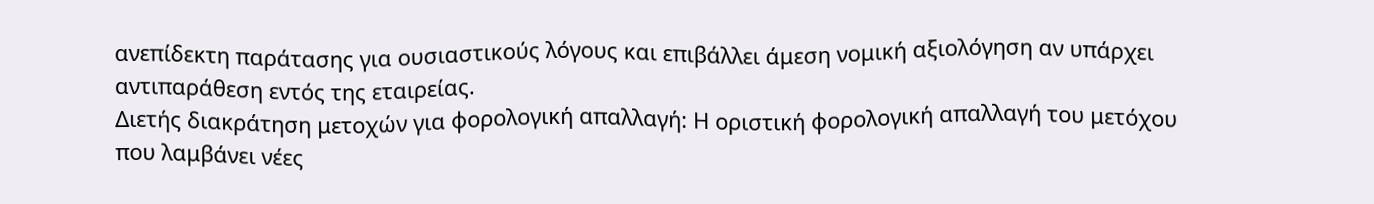ανεπίδεκτη παράτασης για ουσιαστικούς λόγους και επιβάλλει άμεση νομική αξιολόγηση αν υπάρχει αντιπαράθεση εντός της εταιρείας.
Διετής διακράτηση μετοχών για φορολογική απαλλαγή: Η οριστική φορολογική απαλλαγή του μετόχου που λαμβάνει νέες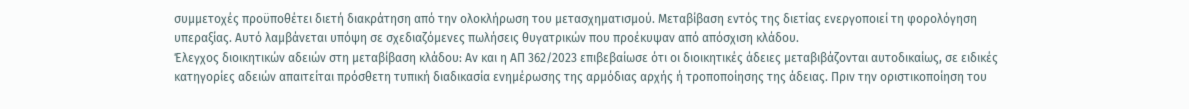συμμετοχές προϋποθέτει διετή διακράτηση από την ολοκλήρωση του μετασχηματισμού. Μεταβίβαση εντός της διετίας ενεργοποιεί τη φορολόγηση υπεραξίας. Αυτό λαμβάνεται υπόψη σε σχεδιαζόμενες πωλήσεις θυγατρικών που προέκυψαν από απόσχιση κλάδου.
Έλεγχος διοικητικών αδειών στη μεταβίβαση κλάδου: Αν και η ΑΠ 362/2023 επιβεβαίωσε ότι οι διοικητικές άδειες μεταβιβάζονται αυτοδικαίως, σε ειδικές κατηγορίες αδειών απαιτείται πρόσθετη τυπική διαδικασία ενημέρωσης της αρμόδιας αρχής ή τροποποίησης της άδειας. Πριν την οριστικοποίηση του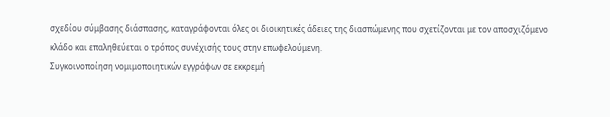σχεδίου σύμβασης διάσπασης, καταγράφονται όλες οι διοικητικές άδειες της διασπώμενης που σχετίζονται με τον αποσχιζόμενο κλάδο και επαληθεύεται ο τρόπος συνέχισής τους στην επωφελούμενη.
Συγκοινοποίηση νομιμοποιητικών εγγράφων σε εκκρεμή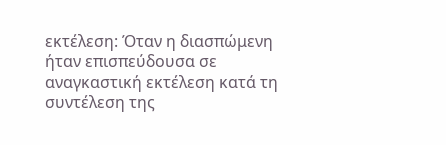εκτέλεση: Όταν η διασπώμενη ήταν επισπεύδουσα σε αναγκαστική εκτέλεση κατά τη συντέλεση της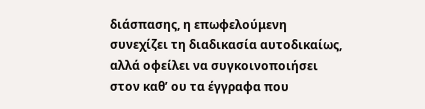διάσπασης, η επωφελούμενη συνεχίζει τη διαδικασία αυτοδικαίως, αλλά οφείλει να συγκοινοποιήσει στον καθ’ ου τα έγγραφα που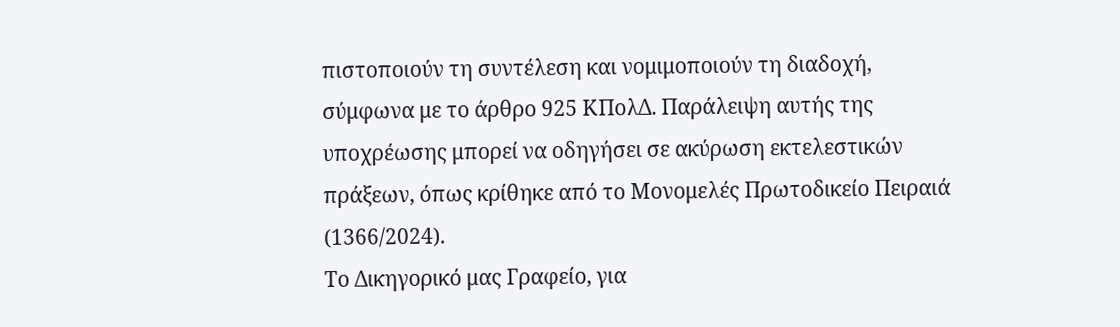πιστοποιούν τη συντέλεση και νομιμοποιούν τη διαδοχή, σύμφωνα με το άρθρο 925 ΚΠολΔ. Παράλειψη αυτής της υποχρέωσης μπορεί να οδηγήσει σε ακύρωση εκτελεστικών πράξεων, όπως κρίθηκε από το Μονομελές Πρωτοδικείο Πειραιά (1366/2024).
Το Δικηγορικό μας Γραφείο, για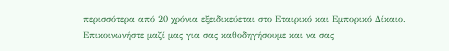περισσότερα από 20 χρόνια εξειδικεύεται στο Εταιρικό και Εμπορικό Δίκαιο. Επικοινωνήστε μαζί μας για σας καθοδηγήσουμε και να σας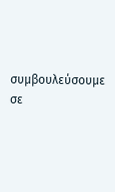συμβουλεύσουμε σε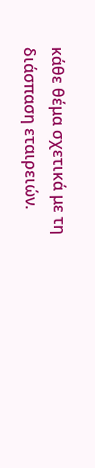κάθε θέμα σχετικά με τη διάσπαση εταιρειών.